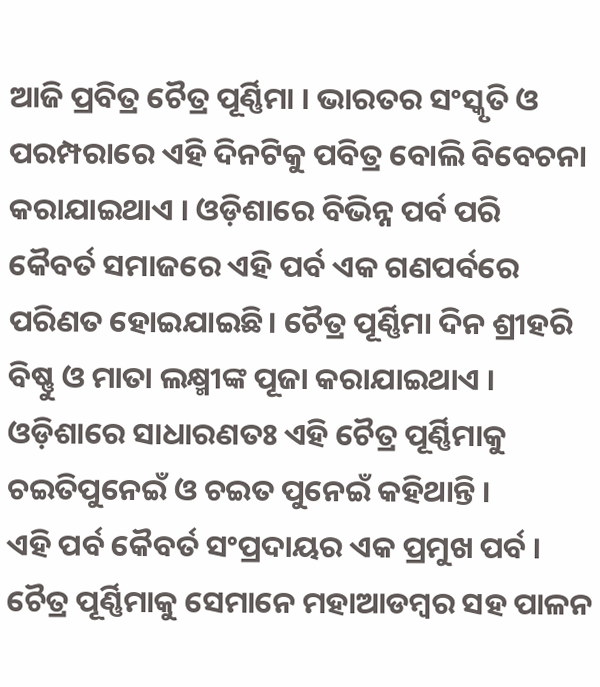ଆଜି ପ୍ରବିତ୍ର ଚୈତ୍ର ପୂର୍ଣ୍ଣିମା । ଭାରତର ସଂସ୍କୃତି ଓ ପରମ୍ପରାରେ ଏହି ଦିନଟିକୁ ପବିତ୍ର ବୋଲି ବିବେଚନା କରାଯାଇଥାଏ । ଓଡ଼ିଶାରେ ବିଭିନ୍ନ ପର୍ବ ପରି କୈବର୍ତ ସମାଜରେ ଏହି ପର୍ବ ଏକ ଗଣପର୍ବରେ ପରିଣତ ହୋଇଯାଇଛି। ଚୈତ୍ର ପୂର୍ଣ୍ଣିମା ଦିନ ଶ୍ରୀହରି ବିଷ୍ଣୁ ଓ ମାତା ଲକ୍ଷ୍ମୀଙ୍କ ପୂଜା କରାଯାଇଥାଏ । ଓଡ଼ିଶାରେ ସାଧାରଣତଃ ଏହି ଚୈତ୍ର ପୂର୍ଣ୍ଣିମାକୁ ଚଇତିପୁନେଇଁ ଓ ଚଇତ ପୁନେଇଁ କହିଥାନ୍ତି ।
ଏହି ପର୍ବ କୈବର୍ତ ସଂପ୍ରଦାୟର ଏକ ପ୍ରମୁଖ ପର୍ବ । ଚୈତ୍ର ପୂର୍ଣ୍ଣିମାକୁ ସେମାନେ ମହାଆଡମ୍ବର ସହ ପାଳନ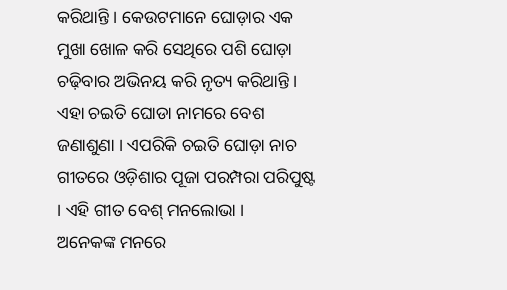କରିଥାନ୍ତି । କେଉଟମାନେ ଘୋଡ଼ାର ଏକ ମୁଖା ଖୋଳ କରି ସେଥିରେ ପଶି ଘୋଡ଼ା ଚଢ଼ିବାର ଅଭିନୟ କରି ନୃତ୍ୟ କରିଥାନ୍ତି । ଏହା ଚଇତି ଘୋଡା ନାମରେ ବେଶ ଜଣାଶୁଣା । ଏପରିକି ଚଇତି ଘୋଡ଼ା ନାଚ ଗୀତରେ ଓଡ଼ିଶାର ପୂଜା ପରମ୍ପରା ପରିପୁଷ୍ଟ । ଏହି ଗୀତ ବେଶ୍ ମନଲୋଭା ।
ଅନେକଙ୍କ ମନରେ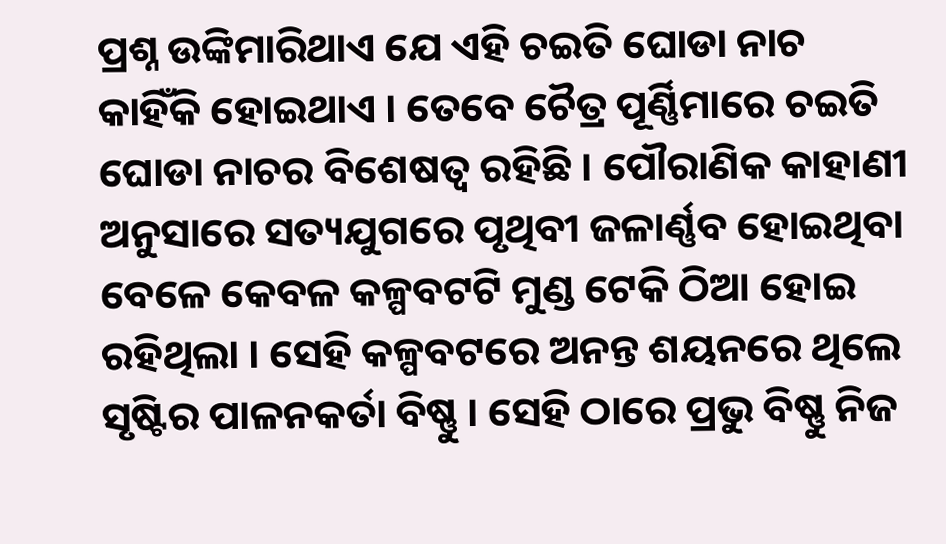ପ୍ରଶ୍ନ ଉଙ୍କିମାରିଥାଏ ଯେ ଏହି ଚଇତି ଘୋଡା ନାଚ କାହିଁକି ହୋଇଥାଏ । ତେବେ ଚୈତ୍ର ପୂର୍ଣ୍ଣିମାରେ ଚଇତି ଘୋଡା ନାଚର ବିଶେଷତ୍ୱ ରହିଛି । ପୌରାଣିକ କାହାଣୀ ଅନୁସାରେ ସତ୍ୟଯୁଗରେ ପୃଥିବୀ ଜଳାର୍ଣ୍ଣବ ହୋଇଥିବା ବେଳେ କେବଳ କଳ୍ପବଟଟି ମୁଣ୍ଡ ଟେକି ଠିଆ ହୋଇ ରହିଥିଲା । ସେହି କଳ୍ପବଟରେ ଅନନ୍ତ ଶୟନରେ ଥିଲେ ସୃଷ୍ଟିର ପାଳନକର୍ତା ବିଷ୍ଣୁ । ସେହି ଠାରେ ପ୍ରଭୁ ବିଷ୍ଣୁ ନିଜ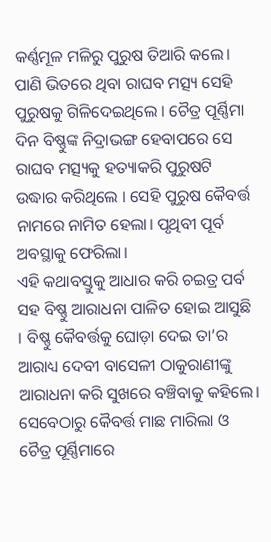କର୍ଣ୍ଣମୂଳ ମଳିରୁ ପୁରୁଷ ତିଆରି କଲେ। ପାଣି ଭିତରେ ଥିବା ରାଘବ ମତ୍ସ୍ୟ ସେହି ପୁରୁଷକୁ ଗିଳିଦେଇଥିଲେ । ଚୈତ୍ର ପୂର୍ଣ୍ଣିମା ଦିନ ବିଷ୍ଣୁଙ୍କ ନିଦ୍ରାଭଙ୍ଗ ହେବାପରେ ସେ ରାଘବ ମତ୍ସ୍ୟକୁ ହତ୍ୟାକରି ପୁରୁଷଟି ଉଦ୍ଧାର କରିଥିଲେ । ସେହି ପୁରୁଷ କୈବର୍ତ୍ତ ନାମରେ ନାମିତ ହେଲା। ପୃଥିବୀ ପୂର୍ବ ଅବସ୍ଥାକୁ ଫେରିଲା।
ଏହି କଥାବସ୍ତୁକୁ ଆଧାର କରି ଚଇତ୍ର ପର୍ବ ସହ ବିଷ୍ଣୁ ଆରାଧନା ପାଳିତ ହୋଇ ଆସୁଛି । ବିଷ୍ଣୁ କୈବର୍ତ୍ତକୁ ଘୋଡ଼ା ଦେଇ ତା’ର ଆରାଧ୍ୟ ଦେବୀ ବାସେଳୀ ଠାକୁରାଣୀଙ୍କୁ ଆରାଧନା କରି ସୁଖରେ ବଞ୍ଚିବାକୁ କହିଲେ। ସେବେଠାରୁ କୈବର୍ତ୍ତ ମାଛ ମାରିଲା ଓ ଚୈତ୍ର ପୂର୍ଣ୍ଣିମାରେ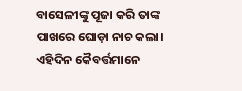ବାସେଳୀଙ୍କୁ ପୂଜା କରି ତାଙ୍କ ପାଖରେ ଘୋଡ଼ା ନାଚ କଲା। ଏହିଦିନ କୈବର୍ତ୍ତମାନେ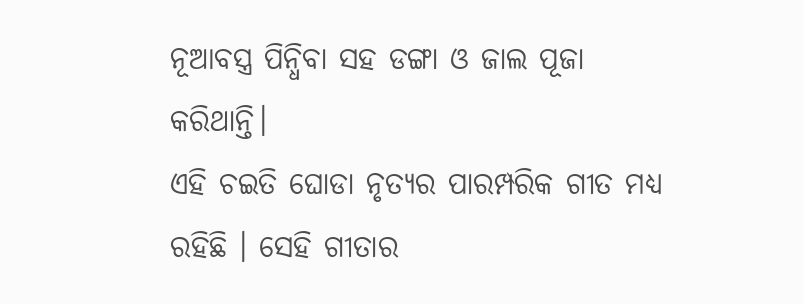ନୂଆବସ୍ତ୍ର ପିନ୍ଧିବା ସହ ଡଙ୍ଗା ଓ ଜାଲ ପୂଜା କରିଥାନ୍ତି।
ଏହି ଚଇତି ଘୋଡା ନୃତ୍ୟର ପାରମ୍ପରିକ ଗୀତ ମଧ୍ୟ ରହିଛି । ସେହି ଗୀତାର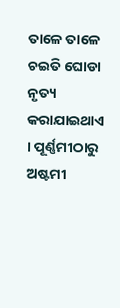ତାଳେ ତାଳେ ଚଇତି ଘୋଡା ନୃତ୍ୟ କରାଯାଇଥାଏ । ପୂର୍ଣ୍ଣମୀଠାରୁ ଅଷ୍ଟମୀ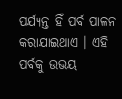ପର୍ଯ୍ୟନ୍ତ ହିଁ ପର୍ବ ପାଳନ କରାଯାଇଥାଏ । ଏହି ପର୍ବକୁ ଉଭୟ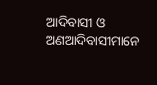ଆଦିବାସୀ ଓ ଅଣଆଦିବାସୀମାନେ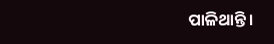ପାଳିଥାନ୍ତି।